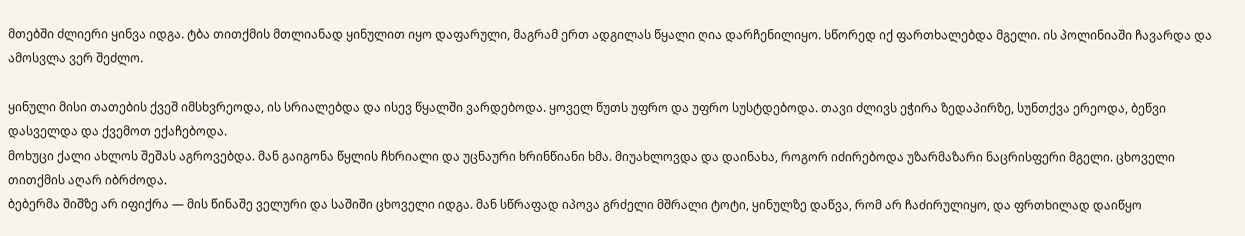მთებში ძლიერი ყინვა იდგა. ტბა თითქმის მთლიანად ყინულით იყო დაფარული, მაგრამ ერთ ადგილას წყალი ღია დარჩენილიყო. სწორედ იქ ფართხალებდა მგელი. ის პოლინიაში ჩავარდა და ამოსვლა ვერ შეძლო.

ყინული მისი თათების ქვეშ იმსხვრეოდა, ის სრიალებდა და ისევ წყალში ვარდებოდა. ყოველ წუთს უფრო და უფრო სუსტდებოდა. თავი ძლივს ეჭირა ზედაპირზე, სუნთქვა ერეოდა, ბეწვი დასველდა და ქვემოთ ექაჩებოდა.
მოხუცი ქალი ახლოს შეშას აგროვებდა. მან გაიგონა წყლის ჩხრიალი და უცნაური ხრინწიანი ხმა. მიუახლოვდა და დაინახა, როგორ იძირებოდა უზარმაზარი ნაცრისფერი მგელი. ცხოველი თითქმის აღარ იბრძოდა.
ბებერმა შიშზე არ იფიქრა — მის წინაშე ველური და საშიში ცხოველი იდგა. მან სწრაფად იპოვა გრძელი მშრალი ტოტი, ყინულზე დაწვა, რომ არ ჩაძირულიყო, და ფრთხილად დაიწყო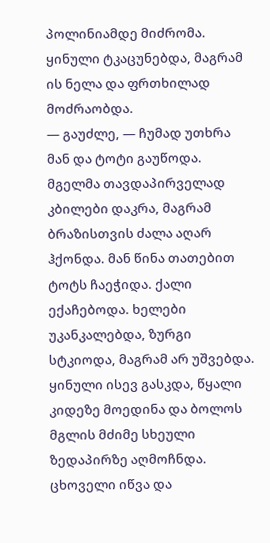პოლინიამდე მიძრომა. ყინული ტკაცუნებდა, მაგრამ ის ნელა და ფრთხილად მოძრაობდა.
— გაუძლე, — ჩუმად უთხრა მან და ტოტი გაუწოდა.
მგელმა თავდაპირველად კბილები დაკრა, მაგრამ ბრაზისთვის ძალა აღარ ჰქონდა. მან წინა თათებით ტოტს ჩაეჭიდა. ქალი ექაჩებოდა. ხელები უკანკალებდა, ზურგი სტკიოდა, მაგრამ არ უშვებდა. ყინული ისევ გასკდა, წყალი კიდეზე მოედინა და ბოლოს მგლის მძიმე სხეული ზედაპირზე აღმოჩნდა.
ცხოველი იწვა და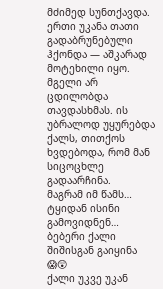მძიმედ სუნთქავდა. ერთი უკანა თათი გადაბრუნებული ჰქონდა — აშკარად მოტეხილი იყო. მგელი არ ცდილობდა თავდასხმას. ის უბრალოდ უყურებდა ქალს, თითქოს ხვდებოდა, რომ მან სიცოცხლე გადაარჩინა.
მაგრამ იმ წამს… ტყიდან ისინი გამოვიდნენ… ბებერი ქალი შიშისგან გაიყინა 😱😲
ქალი უკვე უკან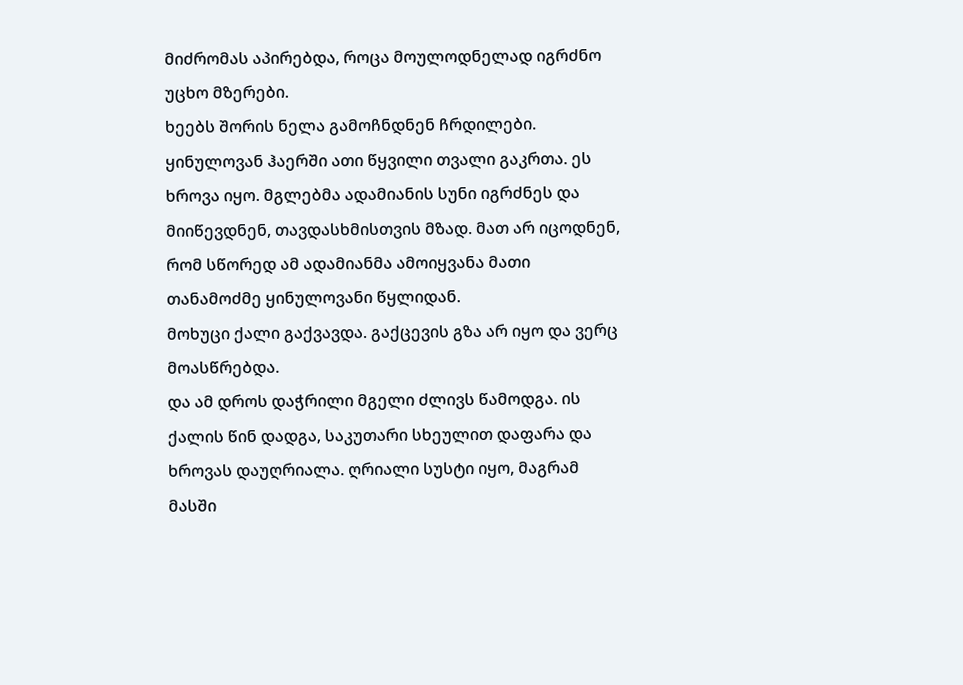მიძრომას აპირებდა, როცა მოულოდნელად იგრძნო უცხო მზერები.
ხეებს შორის ნელა გამოჩნდნენ ჩრდილები. ყინულოვან ჰაერში ათი წყვილი თვალი გაკრთა. ეს ხროვა იყო. მგლებმა ადამიანის სუნი იგრძნეს და მიიწევდნენ, თავდასხმისთვის მზად. მათ არ იცოდნენ, რომ სწორედ ამ ადამიანმა ამოიყვანა მათი თანამოძმე ყინულოვანი წყლიდან.
მოხუცი ქალი გაქვავდა. გაქცევის გზა არ იყო და ვერც მოასწრებდა.
და ამ დროს დაჭრილი მგელი ძლივს წამოდგა. ის ქალის წინ დადგა, საკუთარი სხეულით დაფარა და ხროვას დაუღრიალა. ღრიალი სუსტი იყო, მაგრამ მასში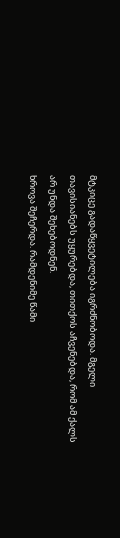მტკიცე გადაწყვეტილება იგრძნობოდა. მგელი თავისიანებს უყურებდა, თითქოს აჩვენებდა, რომ ამ ქალს არ უნდა შეხებოდნენ.
ხროვა შეჩერდა. რამდენიმე წამი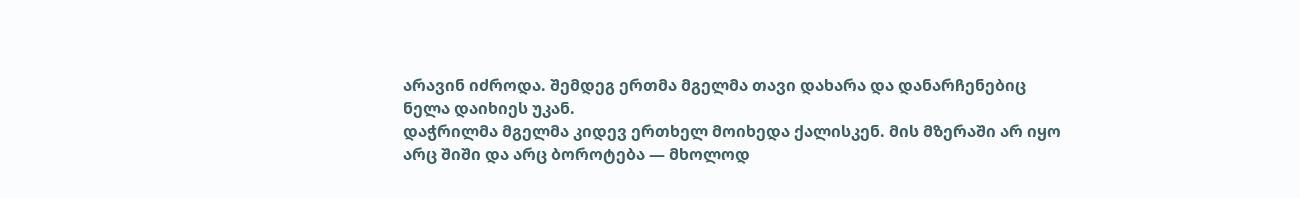არავინ იძროდა. შემდეგ ერთმა მგელმა თავი დახარა და დანარჩენებიც ნელა დაიხიეს უკან.
დაჭრილმა მგელმა კიდევ ერთხელ მოიხედა ქალისკენ. მის მზერაში არ იყო არც შიში და არც ბოროტება — მხოლოდ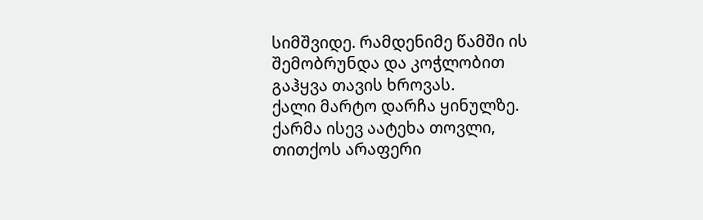სიმშვიდე. რამდენიმე წამში ის შემობრუნდა და კოჭლობით გაჰყვა თავის ხროვას.
ქალი მარტო დარჩა ყინულზე. ქარმა ისევ აატეხა თოვლი, თითქოს არაფერი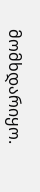მომხდარიყო.